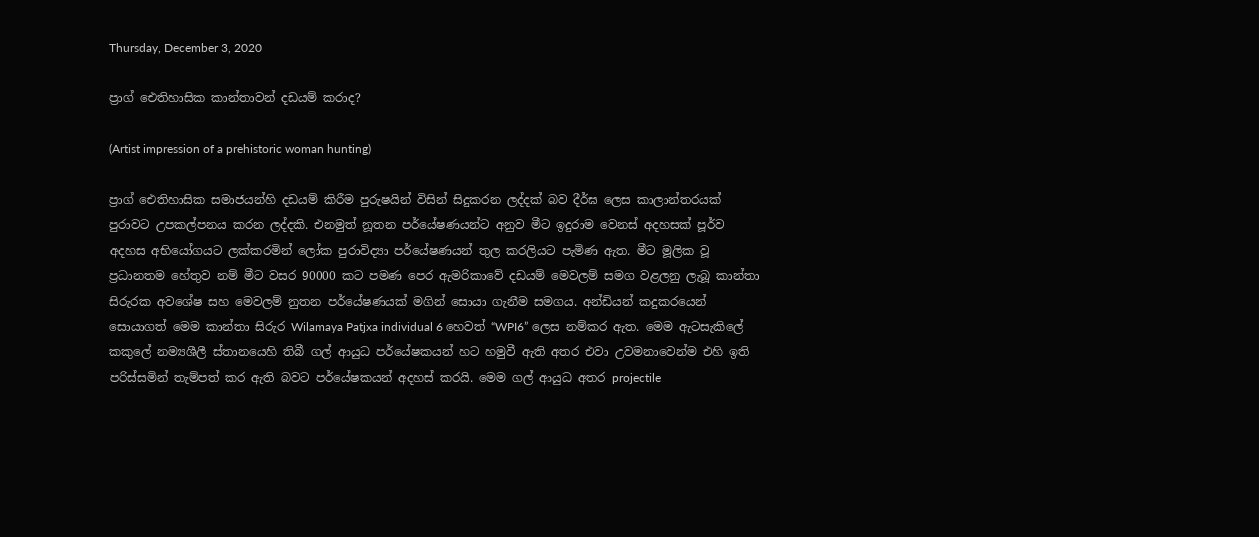Thursday, December 3, 2020

ප්‍රාග් ඓතිහාසික කාන්තාවන් දඩයම් කරාද?

(Artist impression of a prehistoric woman hunting)

ප්‍රාග් ඓතිහාසික සමාජයන්හි දඩයම් කිරීම පුරුෂයින් විසින් සිදුකරන ලද්දක් බව දීර්ඝ ලෙස කාලාන්තරයක් පුරාවට උපකල්පනය කරන ලද්දකි. එනමුත් නූතන පර්යේෂණයන්ට අනුව මීට ඉදුරාම වෙනස් අදහසක් පූර්ව අදහස අභියෝගයට ලක්කරමින් ලෝක පුරාවිද්‍යා පර්යේෂණයන් තුල කරලියට පැමිණ ඇත. මීට මූලික වූ ප්‍රධානතම හේතුව නම් මීට වසර 90000 කට පමණ පෙර ඇමරිකාවේ දඩයම් මෙවලම් සමග වළලනු ලැබූ කාන්තා සිරුරක අවශේෂ සහ මෙවලම් නුතන පර්යේෂණයක් මගින් සොයා ගැනීම සමගය. අන්ඩියන් කදුකරයෙන් සොයාගත් මෙම කාන්තා සිරුර Wilamaya Patjxa individual 6 හෙවත් “WPI6” ලෙස නම්කර ඇත. මෙම ඇටසැකිලේ කකුලේ නම්‍යශීලී ස්තානයෙහි තිබී ගල් ආයුධ පර්යේෂකයන් හට හමුවී ඇති අතර එවා උවමනාවෙන්ම එහි ඉති පරිස්සමින් තැම්පත් කර ඇති බවට පර්යේෂකයන් අදහස් කරයි. මෙම ගල් ආයුධ අතර projectile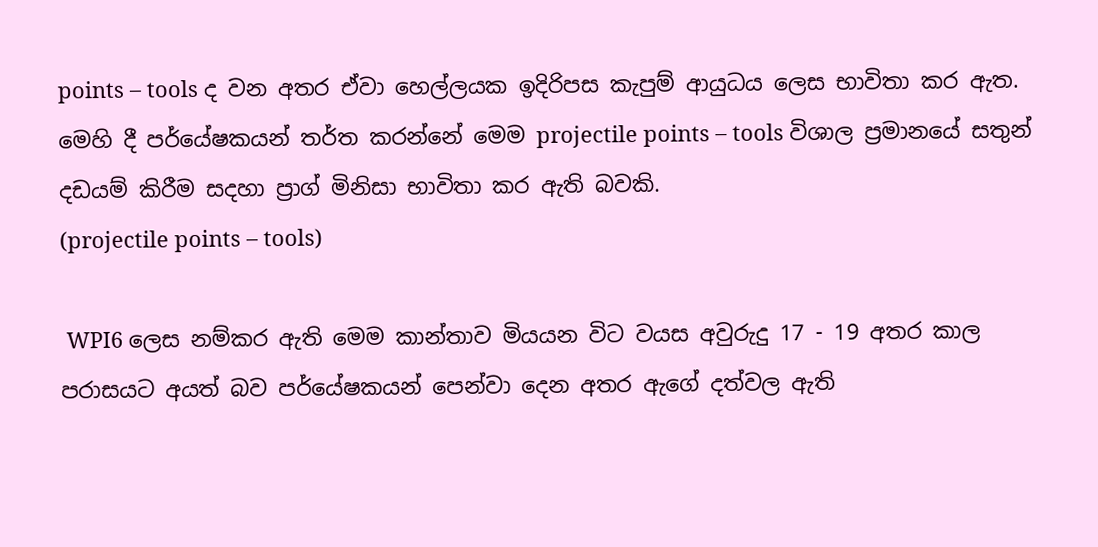points – tools ද වන අතර ඒවා හෙල්ලයක ඉදිරිපස කැපුම් ආයුධය ලෙස භාවිතා කර ඇත. මෙහි දී පර්යේෂකයන් තර්ත කරන්නේ මෙම projectile points – tools විශාල ප්‍රමානයේ සතුන් දඩයම් කිරීම සදහා ප්‍රාග් මිනිසා භාවිතා කර ඇති බවකි.
(projectile points – tools)

 WPI6 ලෙස නම්කර ඇති මෙම කාන්තාව මියයන විට වයස අවුරුදු 17 - 19 අතර කාල පරාසයට අයත් බව පර්යේෂකයන් පෙන්වා දෙන අතර ඇගේ දත්වල ඇති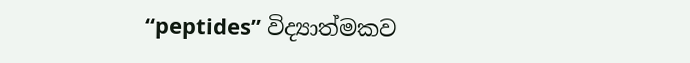“peptides” විද්‍යාත්මකව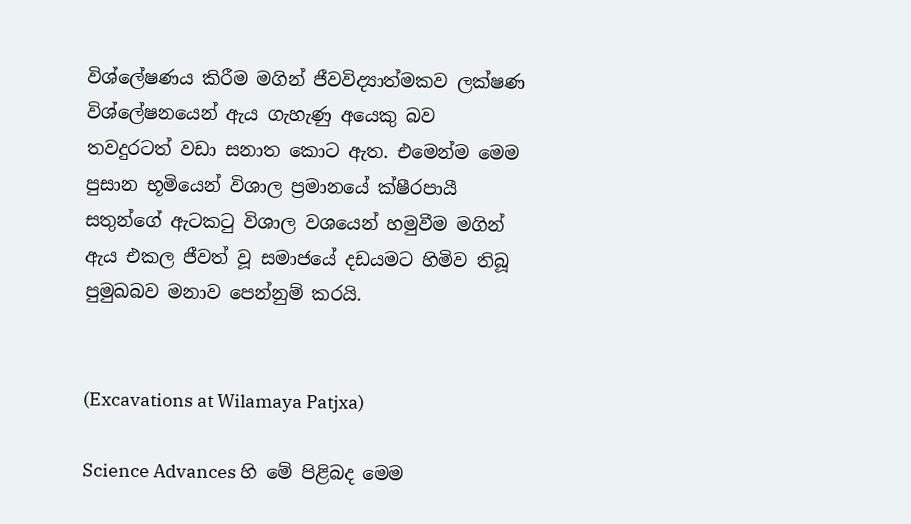විශ්ලේෂණය කිරීම මගින් ජීවවිද්‍යාත්මකව ලක්ෂණ විශ්ලේෂනයෙන් ඇය ගැහැණු අයෙකු බව තවදුරටත් වඩා සනාත කොට ඇත. එමෙන්ම මෙම පුසාන භූමියෙන් විශාල ප්‍රමානයේ ක්ෂීරපායී සතුන්ගේ ඇටකටු විශාල වශයෙන් හමුවීම මගින් ඇය එකල ජීවත් වූ සමාජයේ දඩයමට හිමිව තිබූ පුමුඛබව මනාව පෙන්නුම් කරයි.


(Excavations at Wilamaya Patjxa)

Science Advances හි මේ පිළිබද මෙම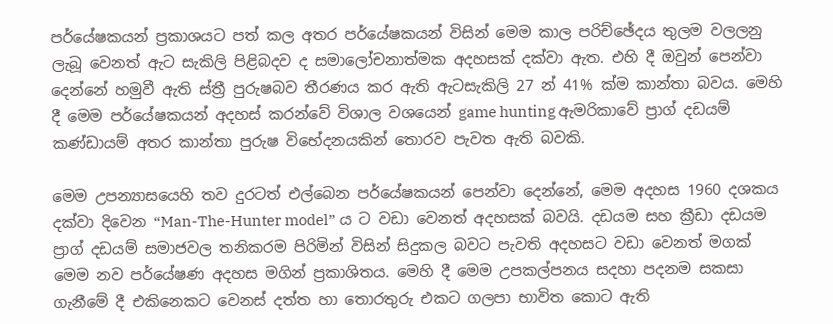පර්යේෂකයන් ප්‍රකාශයට පත් කල අතර පර්යේෂකයන් විසින් මෙම කාල පරිච්ඡේදය තුලම වලලනු ලැබූ වෙනත් ඇට සැකිලි පිළිබදව ද සමාලෝචනාත්මක අදහසක් දක්වා ඇත. එහි දී ඔවුන් පෙන්වා දෙන්නේ හමුවී ඇති ස්ත්‍රී පුරුෂබව තීරණය කර ඇති ඇටසැකිලි 27 න් 41% ක්ම කාන්තා බවය. මෙහි දී මෙම පර්යේෂකයන් අදහස් කරන්වේ විශාල වශයෙන් game hunting ඇමරිකාවේ ප්‍රාග් දඩයම් කණ්ඩායම් අතර කාන්තා පුරුෂ විභේදනයකින් තොරව පැවත ඇති බවකි.

මෙම උපන්‍යාසයෙහි තව දුරටත් එල්බෙන පර්යේෂකයන් පෙන්වා දෙන්නේ, මෙම අදහස 1960 දශකය දක්වා දිවෙන “Man-The-Hunter model” ය ට වඩා වෙනත් අදහසක් බවයි. දඩයම සහ ක්‍රීඩා දඩයම ප්‍රාග් දඩයම් සමාජවල තනිකරම පිරිමින් විසින් සිදුකල බවට පැවති අදහසට වඩා වෙනත් මගක් මෙම නව පර්යේෂණ අදහස මගින් ප්‍රකාශිතය. මෙහි දී මෙම උපකල්පනය සදහා පදනම සකසා ගැනීමේ දී එකිනෙකට වෙනස් දත්ත හා තොරතුරු එකට ගලපා භාවිත කොට ඇති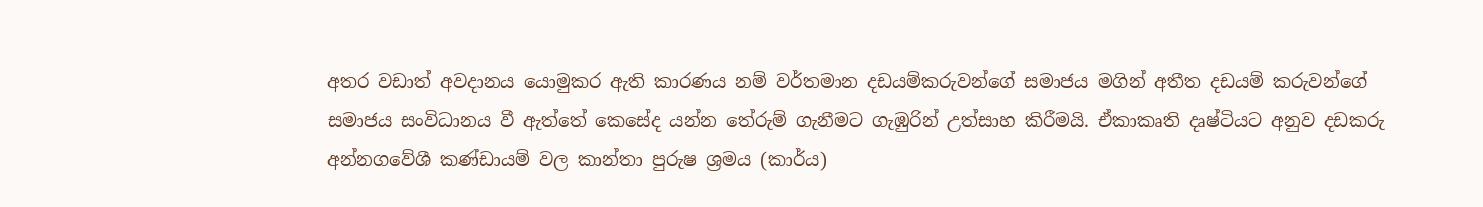අතර වඩාත් අවදානය යොමුකර ඇති කාරණය නම් වර්තමාන දඩයම්කරුවන්ගේ සමාජය මගින් අතීත දඩයම් කරුවන්ගේ සමාජය සංවිධානය වී ඇත්තේ කෙසේද යන්න තේරුම් ගැනීමට ගැඹුරින් උත්සාහ කිරීමයි. ඒකාකෘති දෘෂ්ටියට අනුව දඩකරු අන්නගවේශී කණ්ඩායම් වල කාන්තා පුරුෂ ශ්‍රමය (කාර්ය)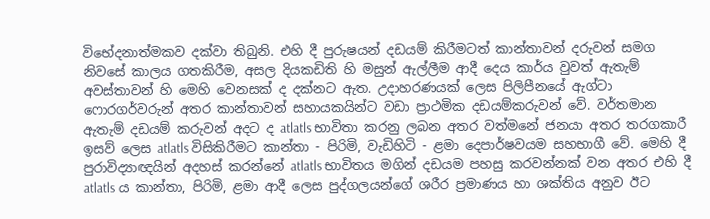විභේදනාත්මකව දක්වා තිබුනි. එහි දී පුරුෂයන් දඩයම් කිරීමටත් කාන්තාවන් දරුවන් සමග නිවසේ කාලය ගතකිරීම, අසල දියකඩිති හි මසුන් ඇල්ලීම ආදී දෙය කාර්ය වුවත් ඇතැම් අවස්තාවන් හි මෙහි වෙනසක් ද දක්නට ඇත. උදාහරණයක් ලෙස පිලිපීනයේ ඇග්ටා ෆොරගර්වරුන් අතර කාන්තාවන් සහායකයින්ට වඩා ප්‍රාථමික දඩයම්කරුවන් වේ. වර්තමාන ඇතැම් දඩයම් කරුවන් අදට ද atlatls භාවිතා කරනු ලබන අතර වත්මනේ ජනයා අතර තරගකාරී ඉසව් ලෙස atlatls විසිකිරීමට කාන්තා - පිරිමි, වැඩිහිටි - ළමා දෙපාර්ෂවයම සහභාගී වේ. මෙහි දී පුරාවිද්‍යාඥයින් අදහස් කරන්නේ atlatls භාවිතය මගින් දඩයම පහසු කරවන්නක් වන අතර එහි දී atlatls ය කාන්තා, පිරිමි, ළමා ආදී ලෙස පුද්ගලයන්ගේ ශරීර ප්‍රමාණය හා ශක්තිය අනුව ඊට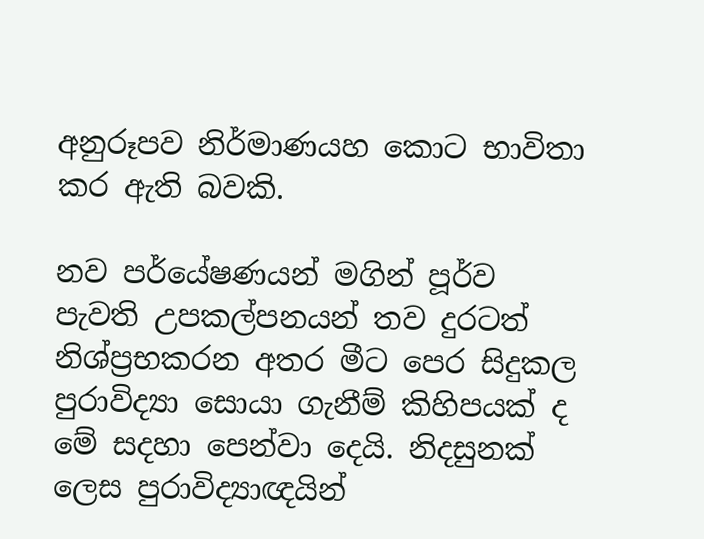අනුරූපව නිර්මාණයහ කොට භාවිතා කර ඇති බවකි.

නව පර්යේෂණයන් මගින් පූර්ව පැවති උපකල්පනයන් තව දුරටත් නිශ්ප්‍රභකරන අතර මීට පෙර සිදුකල පුරාවිද්‍යා සොයා ගැනීම් කිහිපයක් ද මේ සදහා පෙන්වා දෙයි. නිදසුනක් ලෙස පුරාවිද්‍යාඥයින්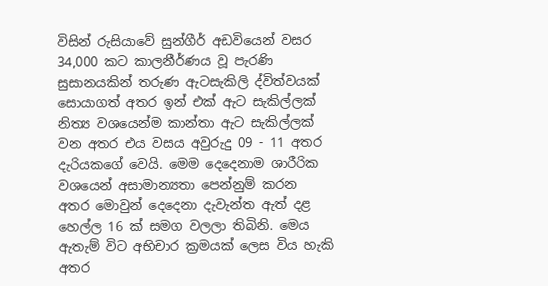විසින් රුසියාවේ සුන්ගීර් අඩවියෙන් වසර 34,000 කට කාලනීර්ණය වූ පැරණි සුසානයකින් තරුණ ඇටසැකිලි ද්විත්වයක් සොයාගත් අතර ඉන් එක් ඇට සැකිල්ලක් නිත්‍ය වශයෙන්ම කාන්තා ඇට සැකිල්ලක් වන අතර එය වසය අවුරුදු 09 - 11 අතර දැරියකගේ වෙයි. මෙම දෙදෙනාම ශාරීරික වශයෙන් අසාමාන්‍යතා පෙන්නුම් කරන අතර මොවුන් දෙදෙනා දැවැන්ත ඇත් දළ හෙල්ල 16 ක් සමග වලලා තිබිනි. මෙය ඇතැම් විට අභිචාර ක්‍රමයක් ලෙස විය හැකි අතර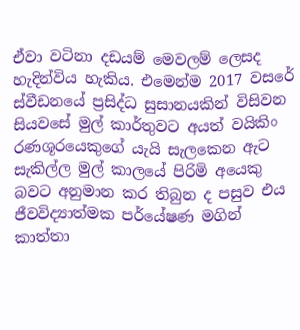ඒවා වටිනා දඩයම් මෙවලම් ලෙසද හැදින්විය හැකිය. එමෙන්ම 2017 වසරේ ස්වීඩනයේ ප්‍රසිද්ධ සුසානයකින් විසිවන සියවසේ මුල් කාර්තුවට අයත් වයිකිං රණශූරයෙකුග‍ේ යැයි සැලකෙන ඇට සැකිල්ල මුල් කාලයේ පිරිමි අයෙකු බවට අනුමාන කර තිබුන ද පසුව එය ජීවවිද්‍යාත්මක පර්යේෂණ මගින් කාත්තා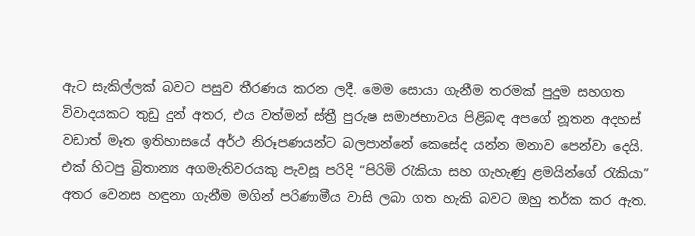ඇට සැකිල්ලක් බවට පසුව තීරණය කරන ලදී. මෙම සොයා ගැනීම තරමක් පුදුම සහගත විවාදයකට තුඩු දුන් අතර, එය වත්මන් ස්ත්‍රී පුරුෂ සමාජභාවය පිළිබඳ අපගේ නූතන අදහස් වඩාත් මෑත ඉතිහාසයේ අර්ථ නිරූපණයන්ට බලපාන්නේ කෙසේද යන්න මනාව පෙන්වා දෙයි. එක් හිටපු බ්‍රිතාන්‍ය අගමැතිවරයකු පැවසූ පරිදි “පිරිමි රැකියා සහ ගැහැණු ළමයින්ගේ රැකියා” අතර වෙනස හඳුනා ගැනීම මගින් පරිණාමීය වාසි ලබා ගත හැකි බවට ඔහු තර්ක කර ඇත.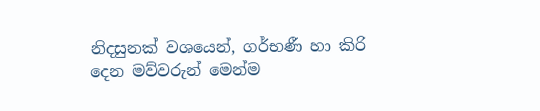නිදසුනක් වශයෙන්, ගර්භණී හා කිරි දෙන මව්වරුන් මෙන්ම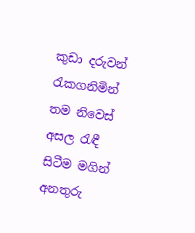කුඩා දරුවන් රැකගනිමින් තම නිවෙස් අසල රැඳී සිටීම මගින් අනතුරු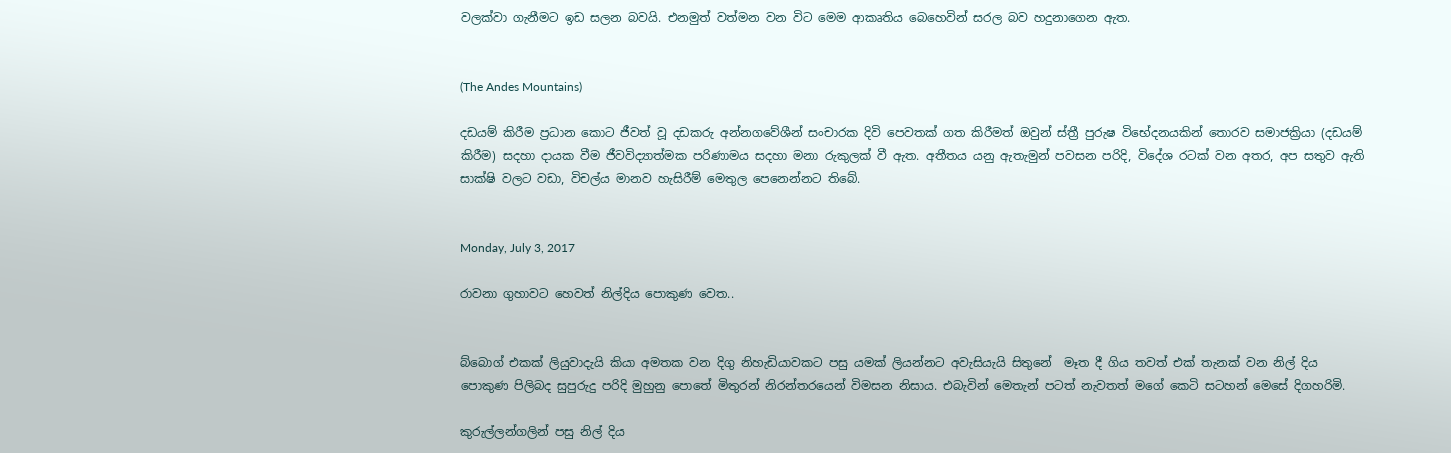වලක්වා ගැනීමට ඉඩ සලන බවයි. එනමුත් වත්මන වන විට මෙම ආකෘතිය බෙහෙවින් සරල බව හදුනාගෙන ඇත.


(The Andes Mountains)

දඩයම් කිරීම ප්‍රධාන කොට ජීවත් වූ දඩකරු අන්නගවේශීන් සංචාරක දිවි පෙවතක් ගත කිරීමත් ඔවුන් ස්ත්‍රී පුරුෂ විභේදනයකින් තොරව සමාජක්‍රියා (දඩයම් කිරීම) සදහා දායක වීම ජීවවිද්‍යාත්මක පරිණාමය සදහා මනා රුකුලක් වී ඇත. අතීතය යනු ඇතැමුන් පවසන පරිදි, විදේශ රටක් වන අතර, අප සතුව ඇති සාක්ෂි වලට වඩා, විචල්ය මානව හැසිරීම් මෙතුල පෙනෙන්නට තිබේ.


Monday, July 3, 2017

රාවනා ගුහාවට හෙවත් නිල්දිය පොකුණ වෙත..


බ්බොග් එකක් ලියුවාදැයි කියා අමතක වන දිගු නිහැඩියාවකට පසු යමක් ලියන්නට අවැසියැයි සිතුනේ  මෑත දී ගිය තවත් එක් තැනක් වන නිල් දිය පොකුණ පිලිබද සුපුරුදු පරිදි මුහුනු පොතේ මිතුරන් නිරන්තරයෙන් විමසන නිසාය. එබැවින් මෙතැන් පටත් නැවතත් මගේ කෙටි සටහන් මෙසේ දිගහරිමි.

කුරුල්ලන්ගලින් පසු නිල් දිය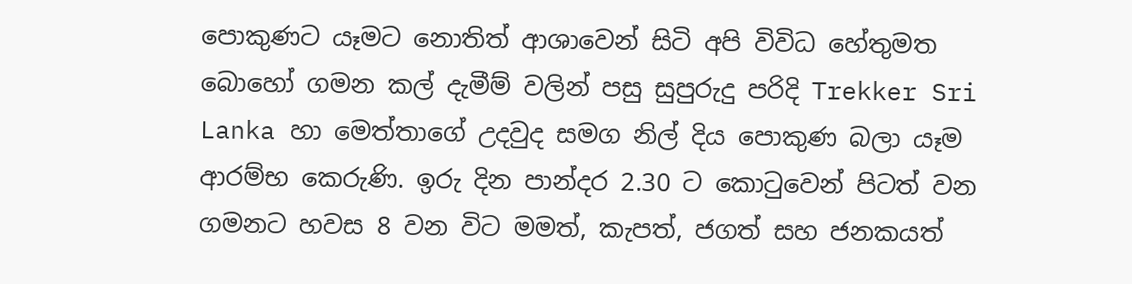පොකුණට යෑමට නොතිත් ආශාවෙන් සිටි අපි විවිධ හේතුමත බොහෝ ගමන කල් දැමීම් වලින් පසු සුපුරුදු පරිදි Trekker Sri Lanka හා මෙත්තාගේ උදවුද සමග නිල් දිය පොකුණ බලා යෑම ආරම්භ කෙරුණි. ඉරු දින පාන්දර 2.30 ට කොටුවෙන් පිටත් වන ගමනට හවස 8 වන විට මමත්, කැපත්, ජගත් සහ ජනකයත්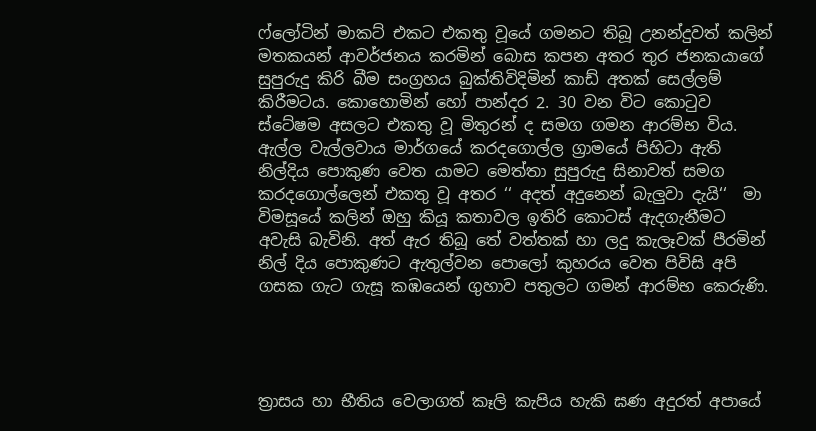ෆ්ලෝටින් මාකට් එකට එකතු වූයේ ගමනට තිබූ උනන්දුවත් කලින් මතකයන් ආවර්ජනය කරමින් බොස කපන අතර තුර ජනකයාගේ සුපුරුදු කිරි බීම සංග්‍රහය බුක්තිවිදිමින් කාඩ් අතක් සෙල්ලම් කිරීමටය. කොහොමින් හෝ පාන්දර 2. 30 වන විට කොටුව ස්ටේෂම අසලට එකතු වූ මිතුරන් ද සමග ගමන ආරම්භ විය. ඇල්ල වැල්ලවාය මාර්ගයේ කරදගොල්ල ග්‍රාමයේ පිහිටා ඇති නිල්දිය පොකුණ වෙත යාමට මෙත්තා සුපුරුදු සිනාවත් සමග කරදගොල්ලෙන් එකතු වූ අතර ‘‘ අදත් අදුනෙන් බැලුවා දැයි‘‘  මා විමසූයේ කලින් ඔහු කියූ කතාවල ඉතිරි කොටස් ඇදගැනීමට අවැසි බැවිනි. අත් ඇර තිබූ තේ වත්තක් හා ලදු කැලෑවක් පීරමින් නිල් දිය පොකුණට ඇතුල්වන පොලෝ කුහරය වෙත පිවිසි අපි ගසක ගැට ගැසූ කඹයෙන් ගුහාව පතුලට ගමන් ආරම්භ කෙරුණි.




ත්‍රාසය හා භීතිය වෙලාගත් කෑලි කැපිය හැකි ඝණ අදුරත් අපායේ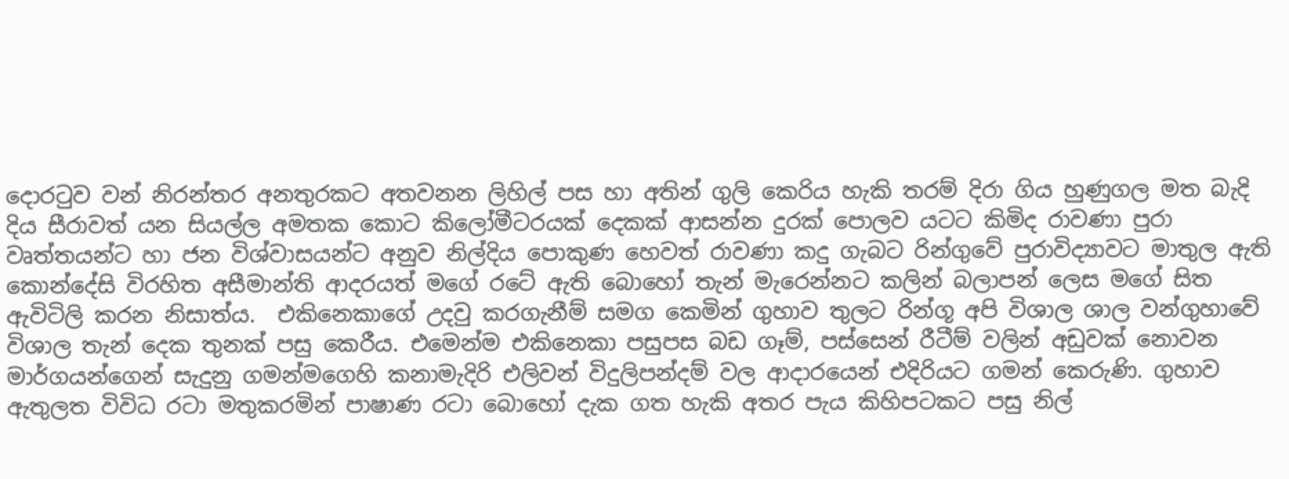දොරටුව වන් නිරන්තර අනතුරකට අතවනන ලිහිල් පස හා අතින් ගුලි කෙරිය හැකි තරම් දිරා ගිය හුණුගල මත බැදි දිය සීරාවත් යන සියල්ල අමතක කොට කිලෝමීටරයක් දෙකක් ආසන්න දුරක් පොලව යටට කිමිද රාවණා පුරා වෘත්තයන්ට හා ජන විශ්වාසයන්ට අනුව නිල්දිය පොකුණ හෙවත් රාවණා කදු ගැබට රින්ගුවේ පුරාවිද්‍යාවට මාතුල ඇති කොන්දේසි විරහිත අසීමාන්ති ආදරයත් මගේ රටේ ඇති බොහෝ තැන් මැරෙන්නට කලින් බලාපන් ලෙස මගේ සිත ඇවිටිලි කරන නිසාත්ය.  එකිනෙකාගේ උදවු කරගැනීම් සමග කෙමින් ගුහාව තුලට රින්ගූ අපි විශාල ශාල වන්ගුහාවේ විශාල තැන් දෙක තුනක් පසු කෙරීය. එමෙන්ම එකිනෙකා පසුපස බඩ ගෑම්, පස්සෙන් රීටීම් වලින් අඩුවක් නොවන මාර්ගයන්ගෙන් සැදුනු ගමන්මගෙහි කනාමැදිරි එලිවන් විදුලිපන්දම් වල ආදාරයෙන් එදිරියට ගමන් කෙරුණි. ගුහාව ඇතුලත විවිධ රටා මතුකරමින් පාෂාණ රටා බොහෝ දැක ගත හැකි අතර පැය කිහිපටකට පසු නිල්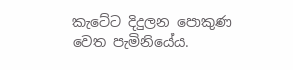කැටේට දිදුලන පොකුණ වෙත පැමිනියේය.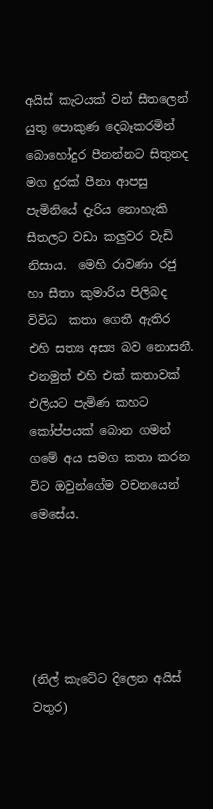අයිස් කැටයක් වන් සීතලෙන් යුතු පොකුණ දෙබෑකරමින් බොහෝදුර පීනන්නට සිතුනද මග දුරක් පීනා ආපසු පැමිනියේ දැරිය නොහැකි සීතලට වඩා කලුවර වැඩි නිසාය.  මෙහි රාවණා රජු හා සීතා කුමාරිය පිලිබද විවිධ  කතා ගෙතී ඇතිර එහි සත්‍ය අස්‍ය බව නොසනී. එනමුත් එහි එක් කතාවක් එලියට පැමිණ කහට කෝප්පයක් බොන ගමන් ගමේ අය සමග කතා කරන විට ඔවුන්ගේම වචනයෙන් මෙසේය.





(නිල් කැටේට දිලෙන අයිස් වතුර)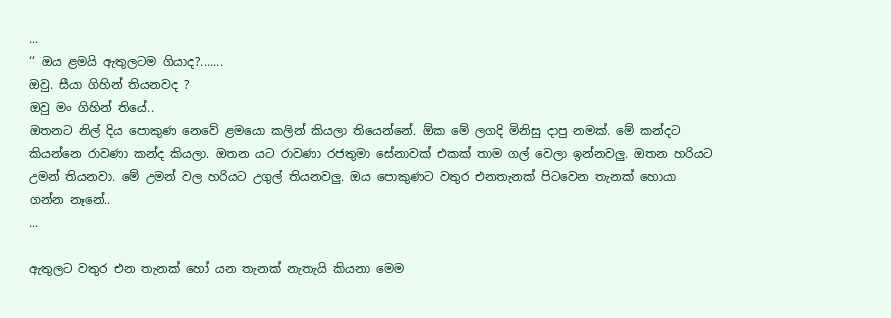...
‘‘ ඔය ළමයි ඇතුලටම ගියාද?.......
ඔවු. සීයා ගිහින් තියනවද ?
ඔවු මං ගිහින් තියේ..
ඔතනට නිල් දිය පොකුණ නෙවේ ළමයො කලින් කියලා තියෙන්නේ. ඕක මේ ලගදි මිනිසු දාපු නමක්. මේ කන්දට කියන්නෙ රාවණා කන්ද කියලා. ඔතන යට රාවණා රජතුමා සේනාවක් එකක් තාම ගල් වෙලා ඉන්නවලු. ඔතන හරියට උමන් තියනවා. මේ උමන් වල හරියට උගුල් තියනවලු. ඔය පොකුණට වතුර එනතැනක් පිටවෙන තැනක් හොයා ගන්න නෑනේ..
...

ඇතුලට වතුර එන තැනක් හෝ යන තැනක් නැතැයි කියනා මෙම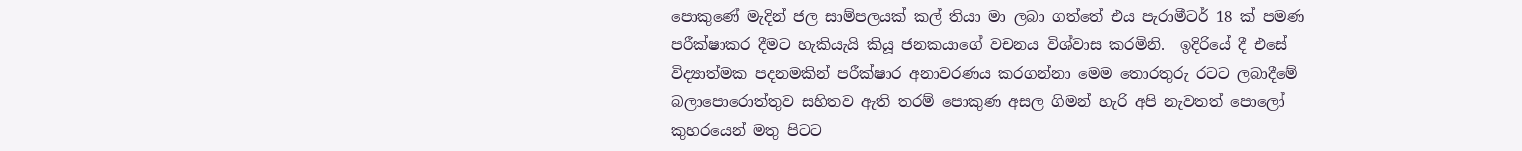පොකුණේ මැදින් ජල සාම්පලයක් කල් තියා මා ලබා ගත්තේ එය පැරාමීටර් 18 ක් පමණ පරීක්ෂාකර දීමට හැකියැයි කියූ ජනකයාගේ වචනය විශ්වාස කරමිනි.  ඉදිරියේ දී එසේ විද්‍යාත්මක පදනමකින් පරීක්ෂාර අනාවරණය කරගන්නා මෙම තොරතුරු රටට ලබාදීමේ බලාපොරොත්තුව සහිතව ඇති තරම් පොකුණ අසල ගිමන් හැරි අපි නැවතත් පොලෝ කුහරයෙන් මතු පිටට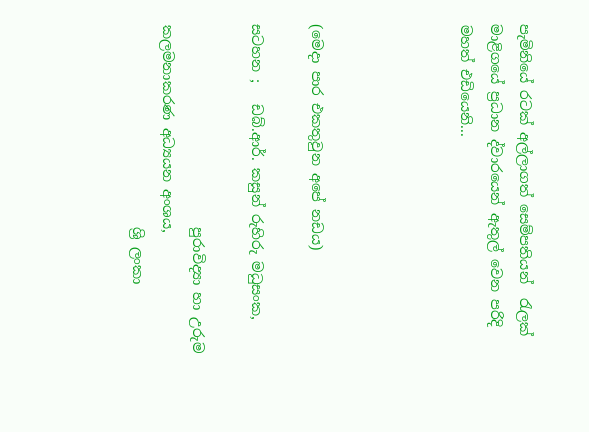පැමිනියේ රටක් අල්ලාගත් සෙම්පතියන්  රැලක් මාළිගයේ ප්‍රධාන ද්වාරයෙන් ඇතුල් වෙන පරිදි මහත් එඩියෙනි...




(මෙදා පාර එකතුවුන අපේ නඩය)

සටහන ;   ඩබ්.ආර්. කසුන් රුහිරු මධුසංක,

                             පුරාවිද්‍යා හා උරුම කලමනාකරණ අධ්‍යයන අංශය,
                             ශ්‍රි ලංකා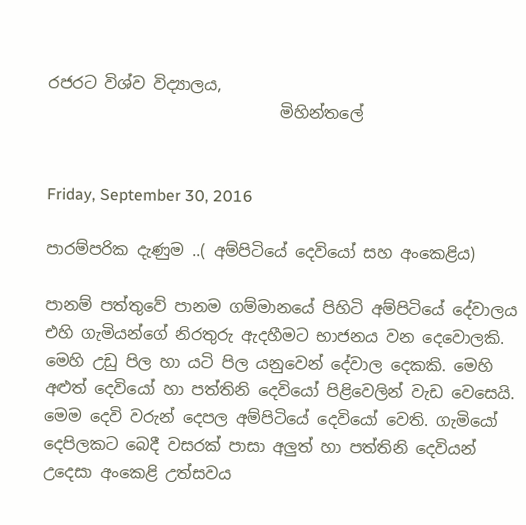රජරට විශ්ව විද්‍යාලය,
                             මිහින්තලේ


Friday, September 30, 2016

පාරම්පරික දැණුම ..( අම්පිටියේ දෙවියෝ සහ අංකෙළිය)

පානම් පත්තුවේ පානම ගම්මානයේ පිහිටි අම්පිටියේ දේවාලය එහි ගැමියන්ගේ නිරතුරු ඇදහීමට භාජනය වන දෙවොලකි. මෙහි උඩු පිල හා යටි පිල යනුවෙන් දේවාල දෙකකි. මෙහි අළුත් දෙවියෝ හා පත්තිනි දෙවියෝ පිළිවෙලින් වැඩ වෙසෙයි. මෙම දෙවි වරුන් දෙපල අම්පිටියේ දෙවියෝ වෙති. ගැමියෝ දෙපිලකට බෙදී වසරක් පාසා අලුත් හා පත්තිනි දෙවියන් උදෙසා අංකෙළි උත්සවය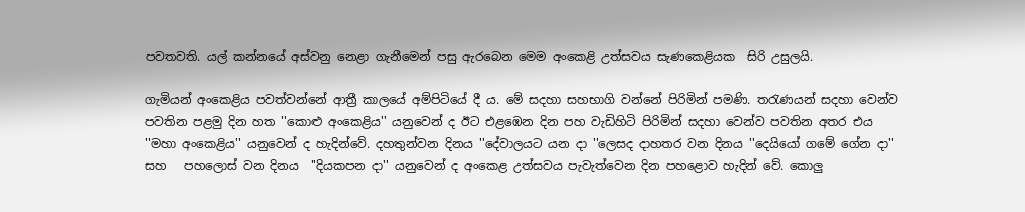පවතවති. යල් කන්නයේ අස්වනු නෙළා ගැනීමෙන් පසු ඇරබෙන මෙම අංකෙළි උත්සවය සැණකෙළියක  සිරි උසුලයි.

ගැමියන් අංකෙළිය පවත්වන්නේ ආත්‍රී කාලයේ අම්පිටියේ දී ය. මේ සදහා සහභාගි වන්නේ පිරිමින් පමණි. තරැණයන් සදහා වෙන්ව පවතින පළමු දින හත ''කොළු අංකෙළිය'' යනුවෙන් ද ඊට එළඹෙන දින පහ වැඩිහිටි පිරිමින් සදහා වෙන්ව පවතින අතර එය ''මහා අංකෙළිය'' යනුවෙන් ද හැදින්වේ. දහතුන්වන දිනය ''දේවාලයට යන දා ''ලෙසද දාහතර වන දිනය ''දෙයියෝ ගමේ ගේන දා''  සහ   පහලොස් වන දිනය  ''දියකපන දා'' යනුවෙන් ද අංකෙළ උත්සවය පැවැත්වෙන දින පහළොව හැදින් වේ. කොලු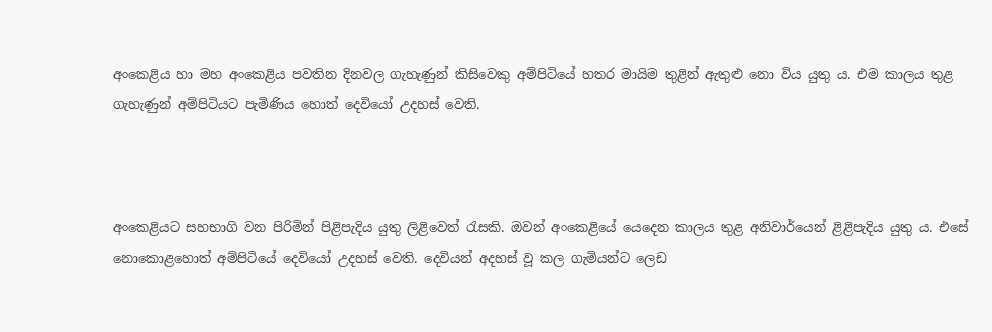අංකෙළිය හා මහ අංකෙළිය පවතින දිනවල ගැහැණුන් කිසිවෙකු අම්පිටියේ හතර මායිම තුළින් ඇතුළු නො විය යුතු ය. එම කාලය තුළ ගැහැණුන් අම්පිටියට පැමිණිය හොත් දෙවියෝ උදහස් වෙති.



අංකෙළියට සහභාගි වන පිරිමින් පිළිපැදිය යුතු ලිළිවෙත් රැසකි. ඔවන් අංකෙළියේ යෙදෙන කාලය තුළ අනිවාර්යෙන් ළිළිපැදිය යුතු ය. එසේ නොකොළහොත් අම්පිටියේ දෙවියෝ උදහස් වෙති. දෙවියන් අදහස් වූ කල ගැමියන්ට ලෙඩ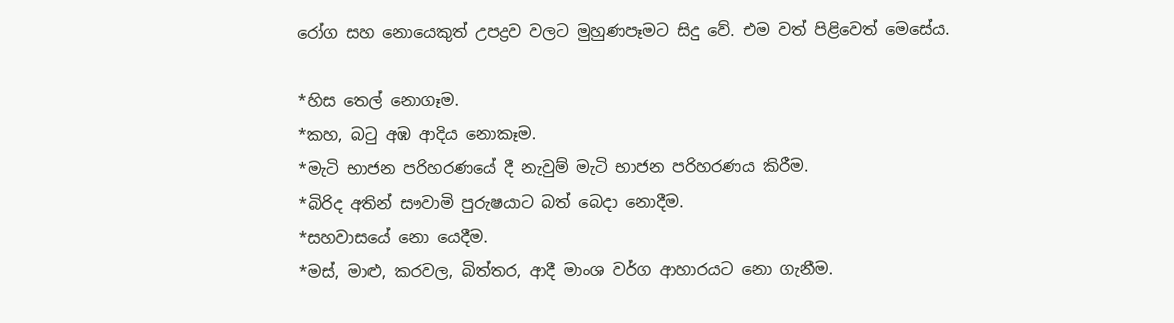රෝග සහ නොයෙකුත් උපද්‍රව වලට මුහුණපෑමට සිදු වේ. එම වත් පිළිවෙත් මෙසේය.

*හිස තෙල් නොගෑම.
*කහ, බටු අඹ ආදිය නොකෑම.
*මැටි භාජන පරිහරණයේ දී නැවුම් මැටි භාජන පරිහරණය කිරීම.
*බිරිද අතින් සෟවාමි පුරුෂයාට බත් බෙදා නොදීම.
*සහවාසයේ නො යෙදීම.
*මස්, මාළු, කරවල, බිත්තර, ආදී මාංශ වර්ග ආහාරයට නො ගැනීම.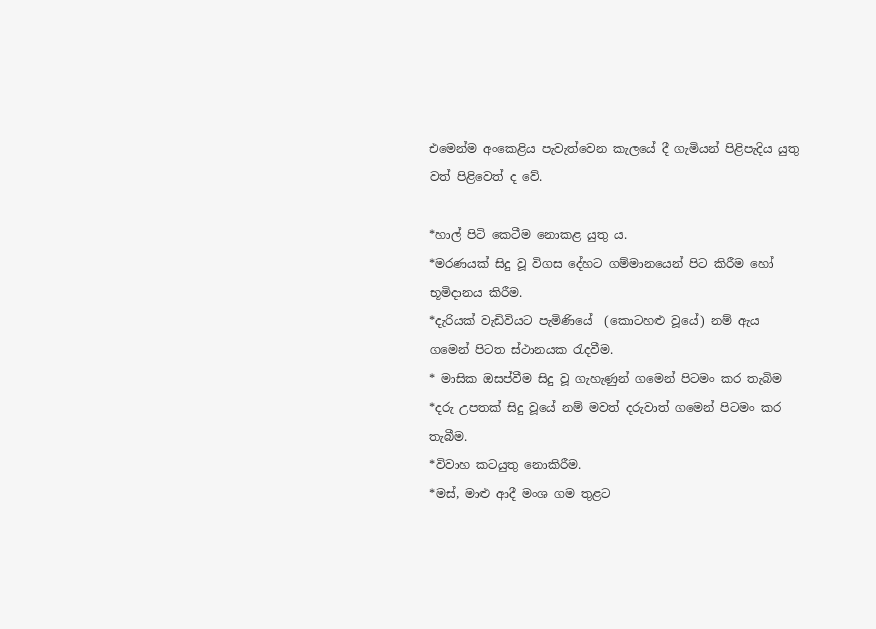එමෙන්ම අංකෙළිය පැවැත්වෙන කැලයේ දී ගැමියන් පිළිපැදිය යුතු වත් පිළිවෙත් ද වේ.

*හාල් පිටි කෙටීම නොකළ යුතු ය.
*මරණයක් සිදු වූ විගස දේහට ගම්මානයෙන් පිට කිරීම හෝ භූමිදානය කිරීම.
*දැරියක් වැඩිවියට පැමිණියේ  (කොටහළු වූයේ) නම් ඇය ගමෙන් පිටත ස්ථානයක රැදවීම.
* මාසික ඔසප්වීම සිදු වූ ගැහැණුන් ගමෙන් පිටමං කර තැබිම
*දරු උපතක් සිදු වූයේ නම් මවත් දරුවාත් ගමෙන් පිටමං කර තැබීම.
*විවාහ කටයුතු නොකිරීම.
*මස්, මාළු ආදී මංශ ගම තුළට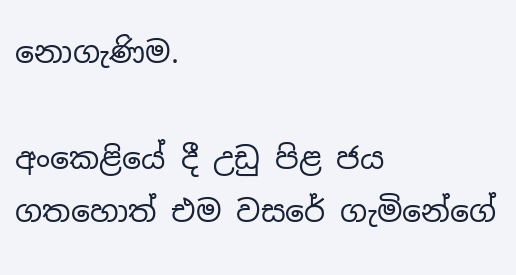නොගැණිම.

අංකෙළියේ දී උඩු පිළ ජය ගතහොත් එම වසරේ ගැමිනේගේ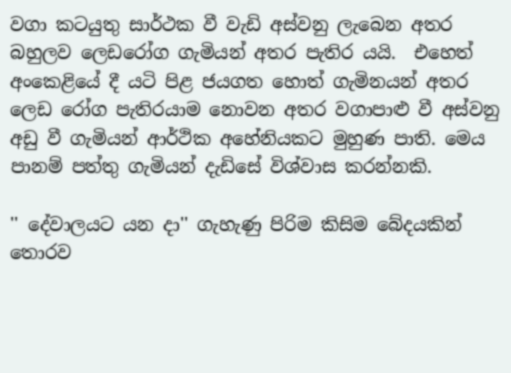වගා කටයුතු සාර්ථක වී වැඩි අස්වනු ලැබෙන අතර බහුලව ලෙඩරෝග ගැමියන් අතර පැතිර යයි.  එහෙත් අංකෙළියේ දී යටි පිළ ජයගත හොත් ගැමිනයන් අතර ලෙඩ රෝග පැතිරයාම නොවන අතර වගාපාළු වී අස්වනු අඩු වී ගැමියන් ආර්ථික අහේනියකට මුහුණ පාති. මෙය පානම් පත්තු ගැමියන් දැඩිසේ විශ්වාස කරන්නකි.

'' දේවාලයට යන දා'' ගැහැණු පිරිම කිසිම බේදයකින් තොරව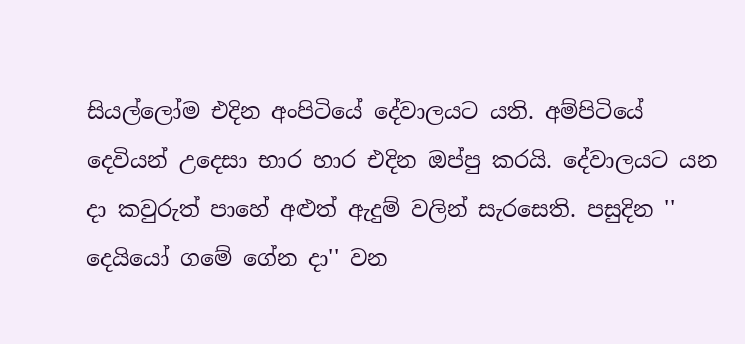සියල්ලෝම එදින අංපිටියේ දේවාලයට යති. අම්පිටියේ දෙවියන් උදෙසා භාර හාර එදින ඔප්පු කරයි. දේවාලයට යන දා කවුරුත් පාහේ අළුත් ඇදුම් වලින් සැරසෙති. පසුදින '' දෙයියෝ ගමේ ගේන දා'' වන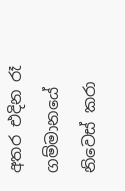අතර එදින රෑ ගම්මානයේ නිවෙස් කරා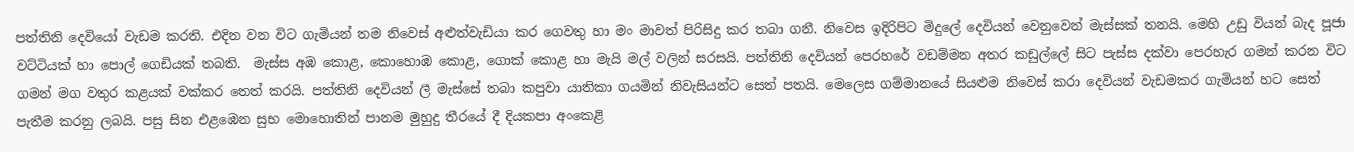පත්තිනි දෙවියෝ වැඩම කරති. එදින වන විට ගැමියන් තම නිවෙස් අළුත්වැඩියා කර ගෙවතු හා මං මාවත් පිරිසිදු කර තබා ගනී. නිවෙස ඉදිරිපිට මිදුලේ දෙවියන් වෙනුවෙන් මැස්සක් තනයි. මෙහි උඩු වියන් බැද පූජා වට්ටියක් හා පොල් ගෙඩියක් තබති.  මැස්ස අඹ කොළ, කොහොඹ කොළ, ගොක් කොළ හා මැයි මල් වලින් සරසයි. පත්තිනි දෙවියන් පෙරහරේ වඩම්මන අතර කඩුල්ලේ සිට පැස්ස දක්වා පෙරහැර ගමන් කරන විට ගමන් මග වතුර කළයක් වක්කර තෙත් කරයි. පත්තිනි දෙවියන් ලී මැස්සේ තබා කපුවා යාතිකා ගයමින් නිවැසියන්ට සෙත් පතයි. මෙලෙස ගම්මානයේ සියළුම නිවෙස් කරා දෙවියන් වැඩමකර ගැමියන් හට සෙත් පැතීම කරනු ලබයි. පසු සින එළඹෙන සුභ මොහොතින් පානම මුහුදු තීරයේ දී දියකපා අංකෙළි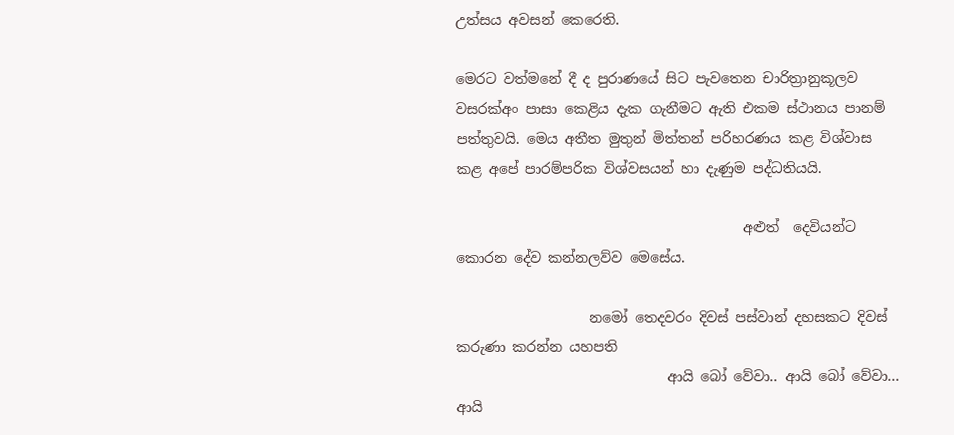උත්සය අවසන් කෙරෙති.

මෙරට වත්මනේ දී ද පුරාණයේ සිට පැවතෙන චාරිත්‍රානුකූලව වසරක්අං පාසා කෙළිය දැක ගැනීමට ඇති එකම ස්ථානය පානම් පත්තුවයි. මෙය අතීත මුතුන් මිත්තන් පරිහරණය කළ විශ්වාස කළ අපේ පාරම්පරික විශ්වසයන් හා දැණුම පද්ධතියයි.

                                         අළුත්  දෙවියන්ට කොරන දේව කන්නලව්ව මෙසේය.

                   නමෝ තෙදවරං දිවස් පස්වාන් දහසකට දිවස් කරුණා කරන්න යහපති
                              ආයි බෝ වේවා.. ආයි බෝ වේවා... ආයි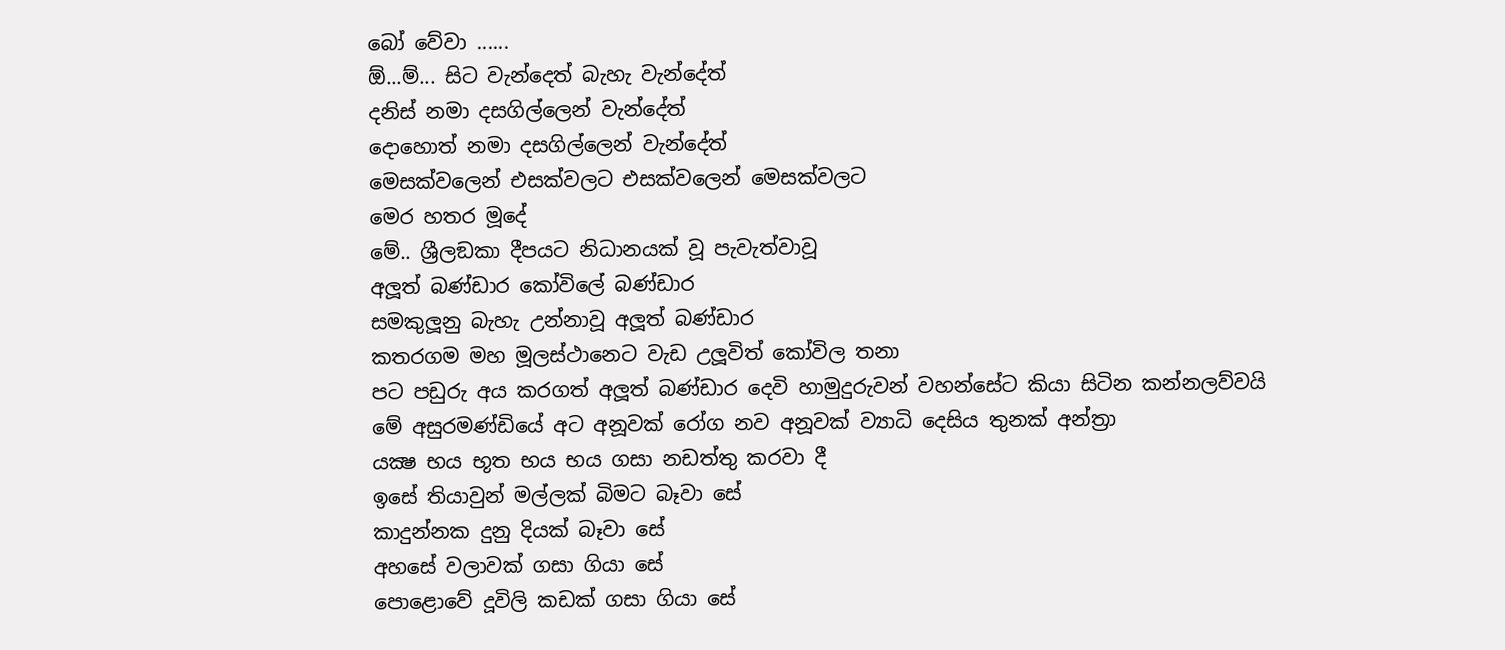බෝ වේවා ......
ඕ...ම්... සිට වැන්දෙත් බැහැ වැන්දේත්
දනිස් නමා දසගිල්ලෙන් වැන්දේත්
දොහොත් නමා දසගිල්ලෙන් වැන්දේත්
මෙසක්වලෙන් එසක්වලට එසක්වලෙන් මෙසක්වලට
මෙර හතර මූදේ
මේ.. ශ්‍රීලඞකා දීපයට නිධානයක් වූ පැවැත්වාවූ
අලූත් බණ්ඩාර කෝවිලේ බණ්ඩාර
සමකුලූනු බැහැ උන්නාවූ අලූත් බණ්ඩාර
කතරගම මහ මූලස්ථානෙට වැඩ උලූවිත් කෝවිල තනා
පට පඩුරු අය කරගත් අලූත් බණ්ඩාර දෙවි හාමුදුරුවන් වහන්සේට කියා සිටින කන්නලව්වයි
මේ අසුරමණ්ඩියේ අට අනූවක් රෝග නව අනූවක් ව්‍යාධි දෙසිය තුනක් අන්ත්‍රා
යක්‍ෂ භය භූත භය භය ගසා නඩත්තු කරවා දී
ඉසේ තියාවුන් මල්ලක් බිමට බෑවා සේ
කාදුන්නක දුනු දියක් බෑවා සේ
අහසේ වලාවක් ගසා ගියා සේ
පොළොවේ දූවිලි කඩක් ගසා ගියා සේ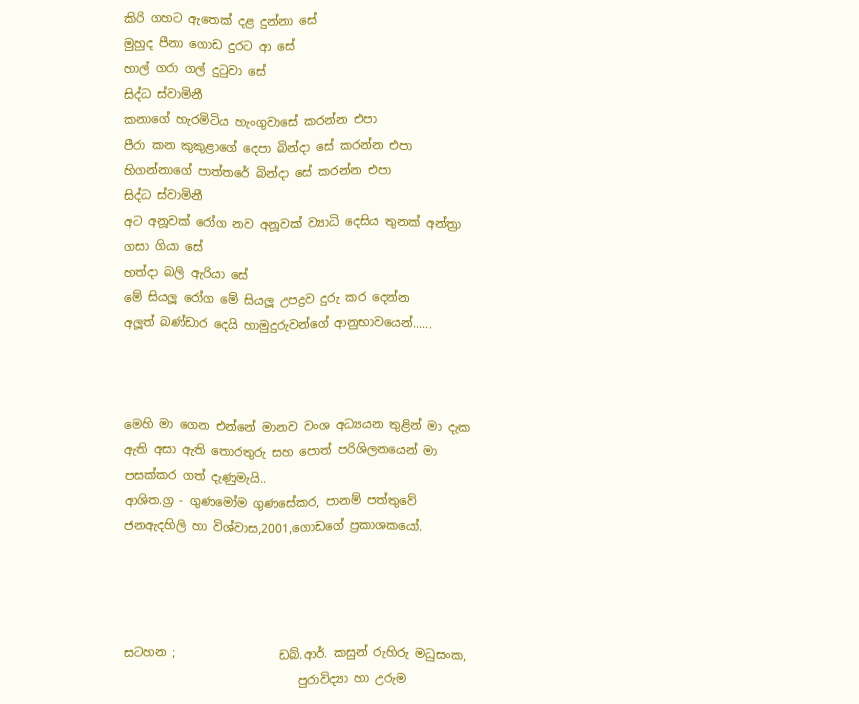කිරි ගහට ඇතෙක් දළ දුන්නා සේ
මුහුද පීනා ගොඩ දුරට ආ සේ
හාල් ගරා ගල් දුටුවා සේ
සිද්ධ ස්වාමිනී
කනාගේ හැරමිටිය හැංගුවාසේ කරන්න එපා
පීරා කන කුකුළාගේ දෙපා බින්දා සේ කරන්න එපා
හිගන්නාගේ පාත්තරේ බින්දා සේ කරන්න එපා
සිද්ධ ස්වාමිනී
අට අනූවක් රෝග නව අනූවක් ව්‍යාධි දෙසිය තුනක් අන්ත්‍රා ගසා ගියා සේ
හත්දා බලි ඇරියා සේ
මේ සියලූ රෝග මේ සියලූ උපද්‍රව දුරු කර දෙන්න
අලූත් බණ්ඩාර දෙයි හාමුදුරුවන්ගේ ආනුභාවයෙන්......



මෙහි මා ගෙන එන්නේ මානව වංශ අධ්‍යයන තුළින් මා දැක ඇති අසා ඇති තොරතුරු සහ පොත් පරිශිලනයෙන් මා පසක්කර ගත් දැණුමැයි..
ආශිත.ග්‍ර - ගුණමෝම ගුණසේකර, පානම් පත්තුවේ ජනඇදහිලි හා විශ්වාස,2001,ගොඩගේ ප්‍රකාශකයෝ.




සටහන ;                 ඩබ්.ආර්. කසුන් රුහිරු මධුසංක,
                             පුරාවිද්‍යා හා උරුම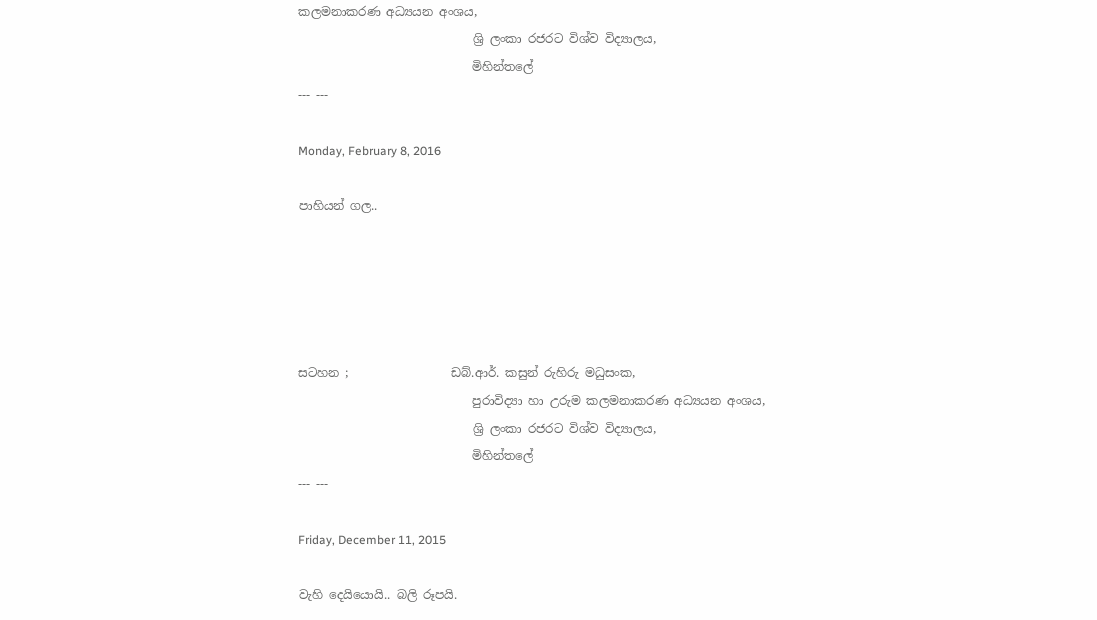කලමනාකරණ අධ්‍යයන අංශය,
                             ශ්‍රි ලංකා රජරට විශ්ව විද්‍යාලය,
                             මිහින්තලේ
--- ---

Monday, February 8, 2016

පාහියන් ගල..





සටහන ;                 ඩබ්.ආර්. කසුන් රුහිරු මධුසංක,
                             පුරාවිද්‍යා හා උරුම කලමනාකරණ අධ්‍යයන අංශය,
                             ශ්‍රි ලංකා රජරට විශ්ව විද්‍යාලය,
                             මිහින්තලේ
--- ---

Friday, December 11, 2015

වැහි දෙයියොයි.. බලි රූපයි.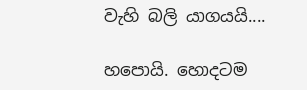වැහි බලි යාගයයි....

හපොයි. හොදටම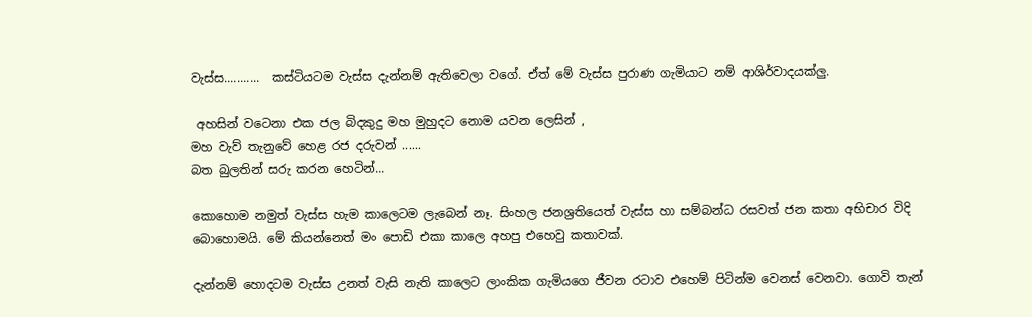වැස්ස...........  කස්ටියටම වැස්ස දැන්නම් ඇතිවෙලා වගේ. ඒත් මේ වැස්ස පුරාණ ගැමියාට නම් ආශිර්වාදයක්ලු.

 අහසින් වටෙනා එක ජල බිදකුදු මහ මුහුදට නොම යවන ලෙසින් ,
මහ වැව් තැනුවේ හෙළ රජ දරුවන් ......
බත බුලතින් සරු කරන හෙටින්...

කොහොම නමුත් වැස්ස හැම කාලෙටම ලැබෙන් නෑ. සිංහල ජනශ්‍රතියෙත් වැස්ස හා සම්බන්ධ රසවත් ජන කතා අභිචාර විදි බොහොමයි. මේ කියන්නෙත් මං පොඩි එකා කාලෙ අහපු එහෙවු කතාවක්.

දැන්නම් හොදටම වැස්ස උනත් වැසි නැති කාලෙට ලාංකික ගැමියගෙ ජීවන රටාව එහෙම් පිටින්ම වෙනස් වෙනවා. ගොවි තැන්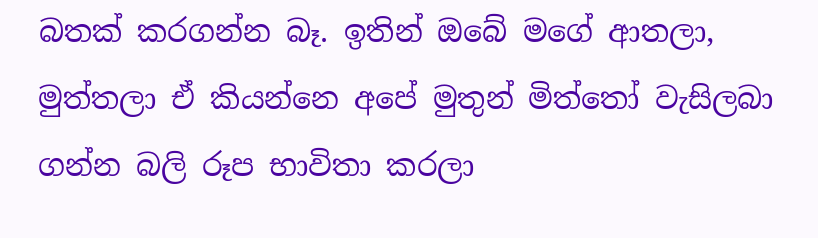බතක් කරගන්න බෑ. ඉතින් ඔබේ මගේ ආතලා,  මුත්තලා ඒ කියන්නෙ අපේ මුතුන් මිත්තෝ වැසිලබා ගන්න බලි රූප භාවිතා කරලා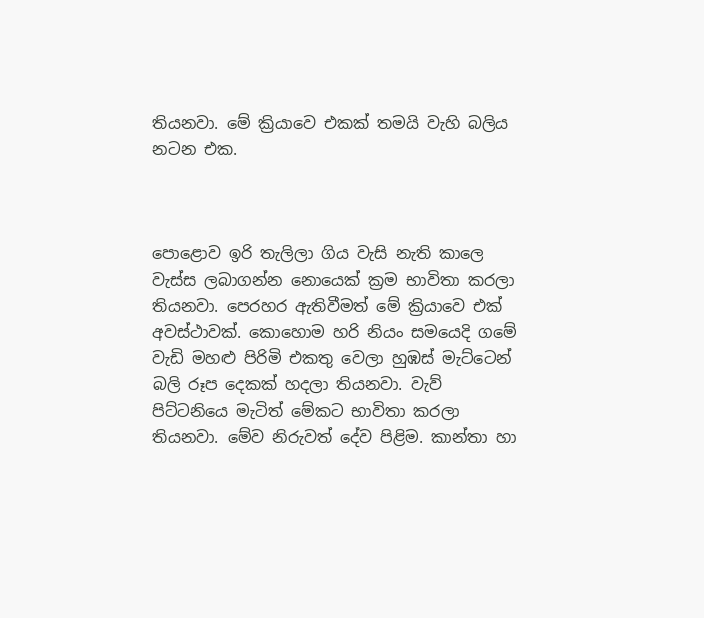තියනවා. මේ ක්‍රියාවෙ එකක් තමයි වැහි බලිය නටන එක.



පොළොව ඉරි තැලිලා ගිය වැසි නැති කාලෙ වැස්ස ලබාගන්න නොයෙක් ක්‍රම භාවිතා කරලා තියනවා. පෙරහර ඇතිවීමත් මේ ක්‍රියාවෙ එක් අවස්ථාවක්. කොහොම හරි නියං සමයෙදි ගමේ වැඩි මහළු පිරිමි එකතු වෙලා හුඹස් මැට්ටෙන් බලි රූප දෙකක් හදලා තියනවා. වැව් පිට්ටනියෙ මැටිත් මේකට භාවිතා කරලා තියනවා. මේව නිරුවත් දේව පිළිම. කාන්තා හා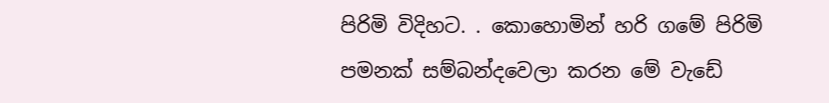පිරිමි විදිහට. . කොහොමින් හරි ගමේ පිරිමි පමනක් සම්බන්දවෙලා කරන මේ වැඩේ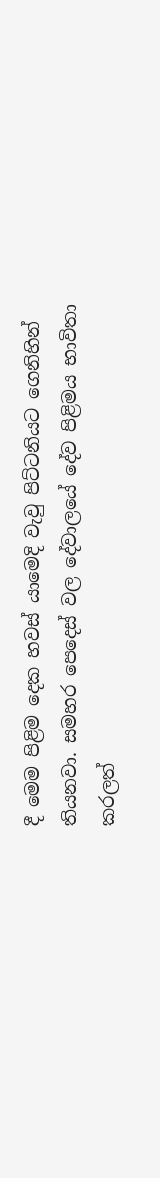දී මෙම පිළිම දෙක හවස් යාමෙදි වැවු පිට්ටනියට ගෙනිහින් තියනවා. සමහර පෙදෙස් වල දේවාලයේ දේව පිළිමය භාවිතා කරලත්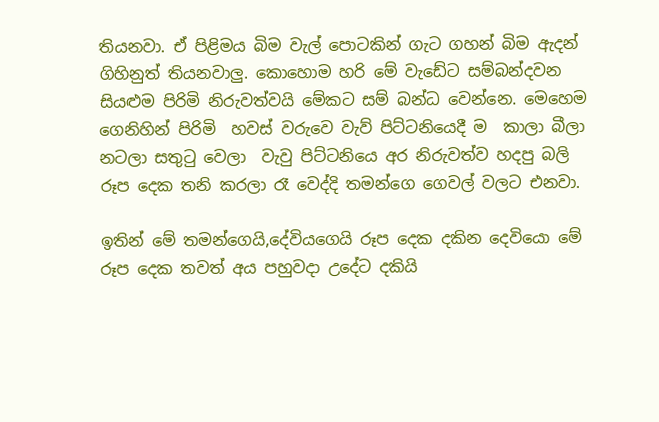තියනවා. ඒ පිළිමය බිම වැල් පොටකින් ගැට ගහන් බිම ඇදන් ගිහිනුත් තියනවාලු. කොහොම හරි මේ වැඩේට සම්බන්දවන සියළුම පිරිමි නිරුවත්වයි මේකට සම් බන්ධ වෙන්නෙ. මෙහෙම ගෙනිහින් පිරිමි  හවස් වරුවෙ වැව් පිට්ටනියෙදී ම  කාලා බීලා නටලා සතුටු වෙලා  වැවු පිට්ටනියෙ අර නිරුවත්ව හදපු බලි රූප දෙක තනි කරලා රෑ වෙද්දි තමන්ගෙ ගෙවල් වලට එනවා.

ඉතින් මේ තමන්ගෙයි,දේවියගෙයි රූප දෙක දකින දෙවියො මේ රූප දෙක තවත් අය පහුවදා උදේට දකියි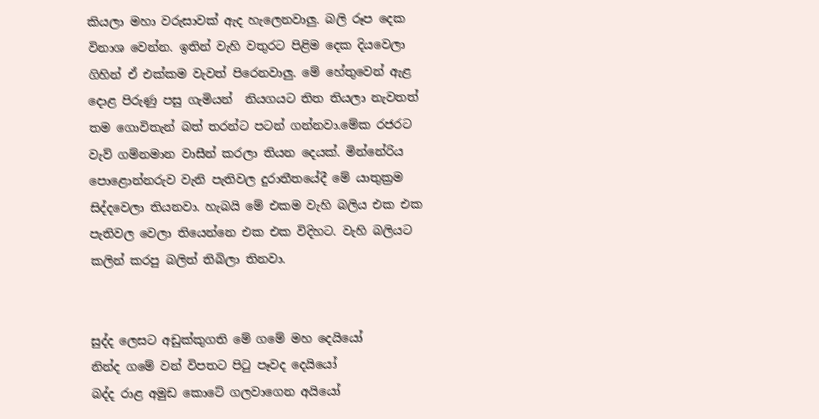කියලා මහා වරුසාවක් ඇද හැලෙනවාලු. බලි රූප දෙක විනාශ වෙන්න. ඉතින් වැහි වතුරට පිළිම දෙක දියවෙලා ගිහින් ඒ එක්කම වැවත් පිරෙනවාලු. මේ හේතුවෙන් ඇළ දොළ පිරුණු පසු ගැමියන්  නියගයට තිත තියලා නැවතත් තම ගොවිතැන් බත් තරන්ට පටන් ගන්නවා.මේක රජරට වැව් ගම්නමාන වාසීන් කරලා තියන දෙයක්. මින්නේරිය පොළොන්නරුව වැනි පැතිවල දුරාතීතයේදී මේ යාතුක්‍රම සිද්දවෙලා තියනවා. හැබයි මේ එකම වැහි බලිය එක එක පැතිවල වෙලා තියෙන්නෙ එක එක විදිහට. වැහි බලියට කලින් කරපු බලිත් තිබිලා තිනවා.


සුද්ද ලෙසට අඩුක්කුගති මේ ගමේ මහ දෙයියෝ
නින්ද ගමේ වන් විපතට පිටු පෑවද දෙයියෝ
බද්ද රාළ අමුඩ කොටේ ගලවාගෙන අයියෝ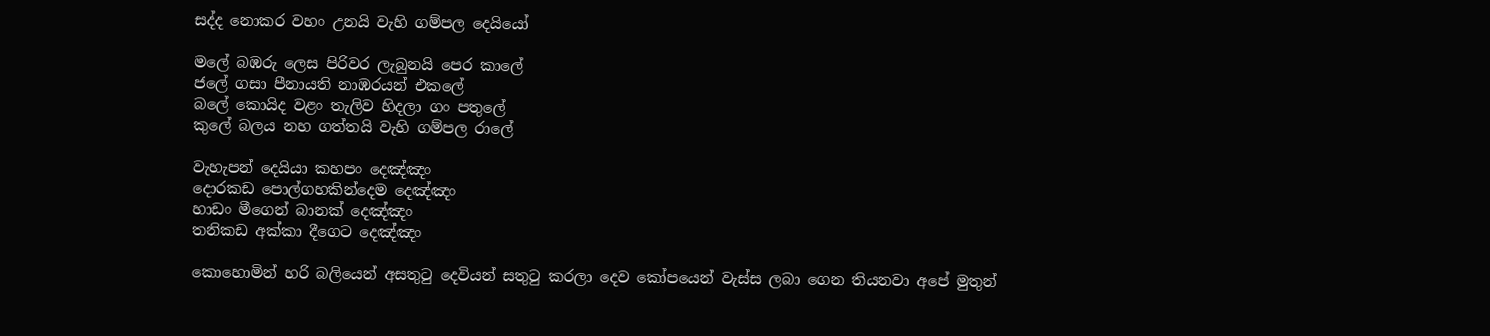සද්ද නොකර වහං උනයි වැහි ගම්පල දෙයියෝ

මලේ බඹරු ලෙස පිරිවර ලැබුනයි පෙර කාලේ
ජලේ ගසා පීනායති නාඹරයන් එකලේ
බලේ කොයිද වළං තැලිව හිදලා ගං පතුලේ
කුලේ බලය නහ ගත්තයි වැහි ගම්පල රාලේ

වැහැපන් දෙයියා කහපං දෙඤ්ඤං
දොරකඩ පොල්ගහකින්දෙම දෙඤ්ඤං
හාඩං මීගෙන් බානක් දෙඤ්ඤං
තනිකඩ අක්කා දීගෙට දෙඤ්ඤං

කොහොමින් හරි බලියෙන් අසතුටු දෙවියන් සතුටු කරලා දෙව කෝපයෙන් වැස්ස ලබා ගෙන තියනවා අපේ මුතුන්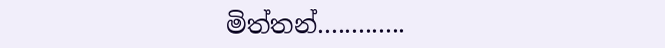මිත්තන්.............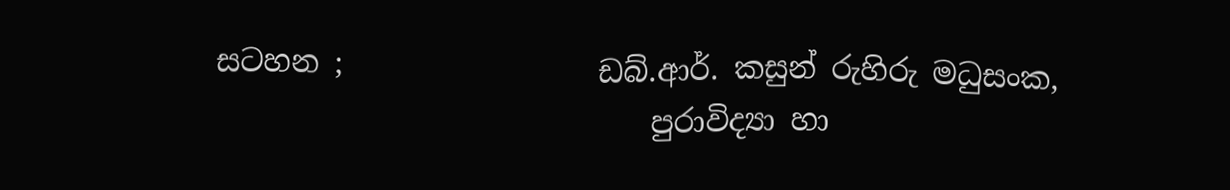සටහන ;                 ඩබ්.ආර්. කසුන් රුහිරු මධුසංක,
                             පුරාවිද්‍යා හා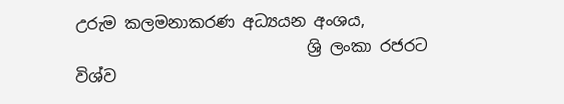උරුම කලමනාකරණ අධ්‍යයන අංශය,
                             ශ්‍රි ලංකා රජරට විශ්ව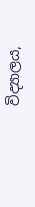විද්‍යාලය,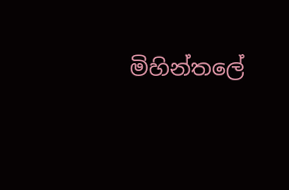මිහින්තලේ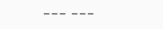--- ---